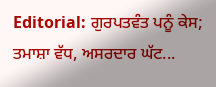Editorial: ਗੁਰਪਤਵੰਤ ਪਨੂੰ ਕੇਸ; ਤਮਾਸ਼ਾ ਵੱਧ, ਅਸਰਦਾਰ ਘੱਟ...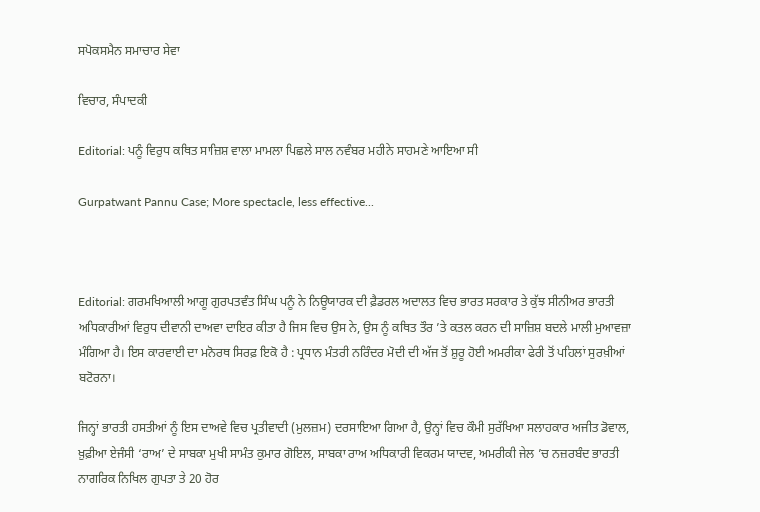ਸਪੋਕਸਮੈਨ ਸਮਾਚਾਰ ਸੇਵਾ

ਵਿਚਾਰ, ਸੰਪਾਦਕੀ

Editorial: ਪਨੂੰ ਵਿਰੁਧ ਕਥਿਤ ਸਾਜ਼ਿਸ਼ ਵਾਲਾ ਮਾਮਲਾ ਪਿਛਲੇ ਸਾਲ ਨਵੰਬਰ ਮਹੀਨੇ ਸਾਹਮਣੇ ਆਇਆ ਸੀ

Gurpatwant Pannu Case; More spectacle, less effective...



Editorial: ਗਰਮਖਿਆਲੀ ਆਗੂ ਗੁਰਪਤਵੰਤ ਸਿੰਘ ਪਨੂੰ ਨੇ ਨਿਊਯਾਰਕ ਦੀ ਫ਼ੈਡਰਲ ਅਦਾਲਤ ਵਿਚ ਭਾਰਤ ਸਰਕਾਰ ਤੇ ਕੁੱਝ ਸੀਨੀਅਰ ਭਾਰਤੀ ਅਧਿਕਾਰੀਆਂ ਵਿਰੁਧ ਦੀਵਾਨੀ ਦਾਅਵਾ ਦਾਇਰ ਕੀਤਾ ਹੈ ਜਿਸ ਵਿਚ ਉਸ ਨੇ, ਉਸ ਨੂੰ ਕਥਿਤ ਤੌਰ ’ਤੇ ਕਤਲ ਕਰਨ ਦੀ ਸਾਜ਼ਿਸ਼ ਬਦਲੇ ਮਾਲੀ ਮੁਆਵਜ਼ਾ ਮੰਗਿਆ ਹੈ। ਇਸ ਕਾਰਵਾਈ ਦਾ ਮਨੋਰਥ ਸਿਰਫ਼ ਇਕੋ ਹੈ : ਪ੍ਰਧਾਨ ਮੰਤਰੀ ਨਰਿੰਦਰ ਮੋਦੀ ਦੀ ਅੱਜ ਤੋਂ ਸ਼ੁਰੂ ਹੋਈ ਅਮਰੀਕਾ ਫੇਰੀ ਤੋਂ ਪਹਿਲਾਂ ਸੁਰਖ਼ੀਆਂ ਬਟੋਰਨਾ।

ਜਿਨ੍ਹਾਂ ਭਾਰਤੀ ਹਸਤੀਆਂ ਨੂੰ ਇਸ ਦਾਅਵੇ ਵਿਚ ਪ੍ਰਤੀਵਾਦੀ (ਮੁਲਜ਼ਮ) ਦਰਸਾਇਆ ਗਿਆ ਹੈ, ਉਨ੍ਹਾਂ ਵਿਚ ਕੌਮੀ ਸੁਰੱਖਿਆ ਸਲਾਹਕਾਰ ਅਜੀਤ ਡੋਵਾਲ, ਖ਼ੁਫ਼ੀਆ ਏਜੰਸੀ ‘ਰਾਅ’ ਦੇ ਸਾਬਕਾ ਮੁਖੀ ਸਾਮੰਤ ਕੁਮਾਰ ਗੋਇਲ, ਸਾਬਕਾ ਰਾਅ ਅਧਿਕਾਰੀ ਵਿਕਰਮ ਯਾਦਵ, ਅਮਰੀਕੀ ਜੇਲ ’ਚ ਨਜ਼ਰਬੰਦ ਭਾਰਤੀ ਨਾਗਰਿਕ ਨਿਖਿਲ ਗੁਪਤਾ ਤੇ 20 ਹੋਰ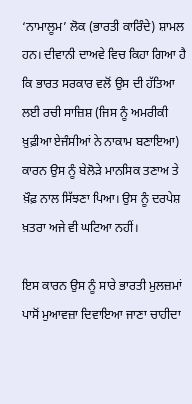‘ਨਾਮਾਲੂਮ’ ਲੋਕ (ਭਾਰਤੀ ਕਾਰਿੰਦੇ) ਸ਼ਾਮਲ ਹਨ। ਦੀਵਾਨੀ ਦਾਅਵੇ ਵਿਚ ਕਿਹਾ ਗਿਆ ਹੈ ਕਿ ਭਾਰਤ ਸਰਕਾਰ ਵਲੋਂ ਉਸ ਦੀ ਹੱਤਿਆ ਲਈ ਰਚੀ ਸਾਜ਼ਿਸ਼ (ਜਿਸ ਨੂੰ ਅਮਰੀਕੀ ਖ਼ੁਫ਼ੀਆ ਏਜੰਸੀਆਂ ਨੇ ਨਾਕਾਮ ਬਣਾਇਆ) ਕਾਰਨ ਉਸ ਨੂੰ ਬੇਲੋੜੇ ਮਾਨਸਿਕ ਤਣਾਅ ਤੇ ਖ਼ੌਫ਼ ਨਾਲ ਸਿੱਝਣਾ ਪਿਆ। ਉਸ ਨੂੰ ਦਰਪੇਸ਼ ਖ਼ਤਰਾ ਅਜੇ ਵੀ ਘਟਿਆ ਨਹੀਂ।

ਇਸ ਕਾਰਨ ਉਸ ਨੂੰ ਸਾਰੇ ਭਾਰਤੀ ਮੁਲਜ਼ਮਾਂ ਪਾਸੋਂ ਮੁਆਵਜ਼ਾ ਦਿਵਾਇਆ ਜਾਣਾ ਚਾਹੀਦਾ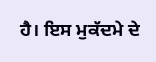ਹੈ। ਇਸ ਮੁਕੱਦਮੇ ਦੇ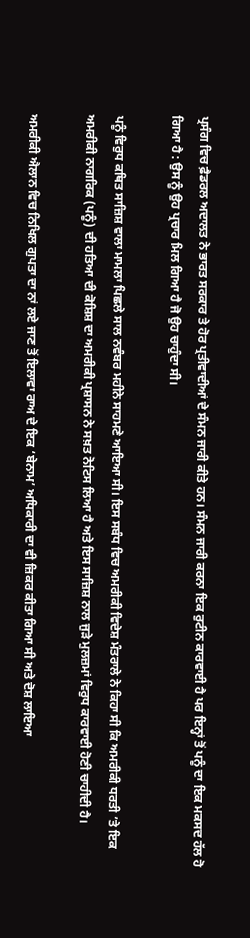ਪ੍ਰਸੰਗ ਵਿਚ ਫ਼ੈਡਰਲ ਅਦਾਲਤ ਨੇ ਭਾਰਤ ਸਰਕਾਰ ਤੇ ਹੋਰ ਪ੍ਰਤੀਵਾਦੀਆਂ ਦੇ ਸੰਮਨ ਜਾਰੀ ਕੀਤੇ ਹਨ। ਸੰਮਨ ਜਾਰੀ ਕਰਨਾ ਇਕ ਰੁਟੀਨ ਕਾਰਵਾਈ ਹੈ ਪਰ ਇਨ੍ਹਾਂ ਤੋਂ ਪਨੂੰ ਦਾ ਇਕ ਮਕਸਦ ਹੱਲ ਹੋ ਗਿਆ ਹੈ : ਉਸ ਨੂੰ ਉਹ ਪ੍ਰਚਾਰ ਮਿਲ ਗਿਆ ਹੈ ਜੋ ਉਹ ਚਾਹੁੰਦਾ ਸੀ।

ਪਨੂੰ ਵਿਰੁਧ ਕਥਿਤ ਸਾਜ਼ਿਸ਼ ਵਾਲਾ ਮਾਮਲਾ ਪਿਛਲੇ ਸਾਲ ਨਵੰਬਰ ਮਹੀਨੇ ਸਾਹਮਣੇ ਆਇਆ ਸੀ। ਇਸ ਸਬੰਧ ਵਿਚ ਅਮਰੀਕੀ ਵਿਦੇਸ਼ ਮੰਤਰਾਲੇ ਨੇ ਕਿਹਾ ਸੀ ਕਿ ਅਮਰੀਕੀ ਧਰਤੀ ’ਤੇ ਇਕ ਅਮਰੀਕੀ ਨਾਗਰਿਕ (ਪਨੂੰ) ਦੀ ਹਤਿਆ ਦੀ ਕੋਸ਼ਿਸ਼ ਦਾ ਅਮਰੀਕੀ ਪ੍ਰਸ਼ਾਸਨ ਨੇ ਸਖ਼ਤ ਨੋਟਿਸ ਲਿਆ ਹੈ ਅਤੇ ਇਸ ਸਾਜ਼ਿਸ਼ ਨਾਲ ਜੁੜੇ ਮੁਲਜ਼ਮਾਂ ਵਿਰੁਧ ਕਾਰਵਾਈ ਹੋਣੀ ਚਾਹੀਦੀ ਹੈ।

ਅਮਰੀਕੀ ਐਲਾਨ ਵਿਚ ਨਿਖਿਲ ਗੁਪਤਾ ਦਾ ਨਾਂ ਲਏ ਜਾਣ ਤੋਂ ਇਲਾਵਾ ਰਾਅ ਦੇ ਇਕ ‘ਬੇਨਾਮ’ ਅਧਿਕਾਰੀ ਦਾ ਵੀ ਜ਼ਿਕਰ ਕੀਤਾ ਗਿਆ ਸੀ ਅਤੇ ਦੋਸ਼ ਲਾਇਆ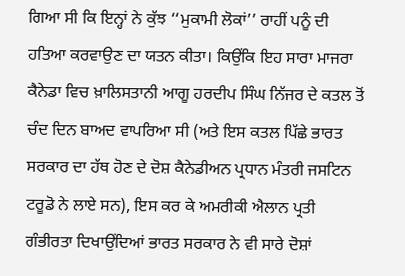ਗਿਆ ਸੀ ਕਿ ਇਨ੍ਹਾਂ ਨੇ ਕੁੱਝ ‘‘ਮੁਕਾਮੀ ਲੋਕਾਂ’’ ਰਾਹੀਂ ਪਨੂੰ ਦੀ ਹਤਿਆ ਕਰਵਾਉਣ ਦਾ ਯਤਨ ਕੀਤਾ। ਕਿਉਂਕਿ ਇਹ ਸਾਰਾ ਮਾਜਰਾ ਕੈਨੇਡਾ ਵਿਚ ਖ਼ਾਲਿਸਤਾਨੀ ਆਗੂ ਹਰਦੀਪ ਸਿੰਘ ਨਿੱਜਰ ਦੇ ਕਤਲ ਤੋਂ ਚੰਦ ਦਿਨ ਬਾਅਦ ਵਾਪਰਿਆ ਸੀ (ਅਤੇ ਇਸ ਕਤਲ ਪਿੱਛੇ ਭਾਰਤ ਸਰਕਾਰ ਦਾ ਹੱਥ ਹੋਣ ਦੇ ਦੋਸ਼ ਕੈਨੇਡੀਅਨ ਪ੍ਰਧਾਨ ਮੰਤਰੀ ਜਸਟਿਨ ਟਰੂਡੋ ਨੇ ਲਾਏ ਸਨ), ਇਸ ਕਰ ਕੇ ਅਮਰੀਕੀ ਐਲਾਨ ਪ੍ਰਤੀ ਗੰਭੀਰਤਾ ਦਿਖਾਉਂਦਿਆਂ ਭਾਰਤ ਸਰਕਾਰ ਨੇ ਵੀ ਸਾਰੇ ਦੋਸ਼ਾਂ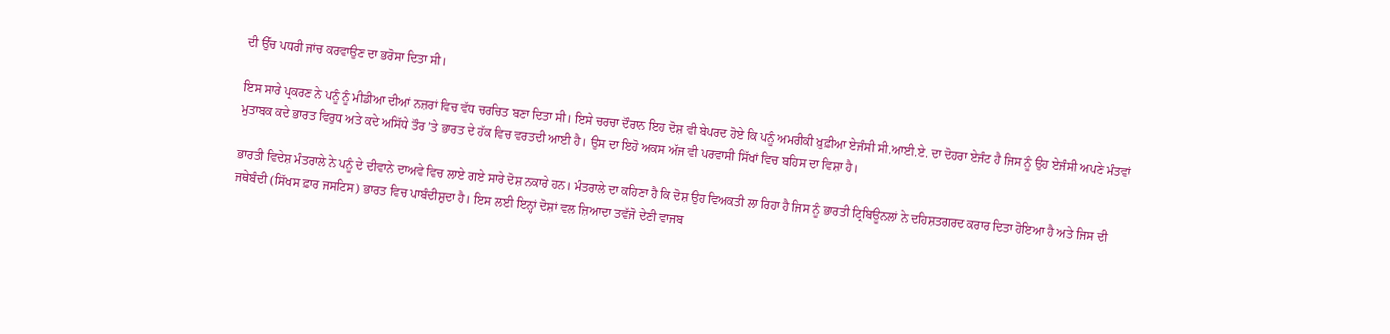ਦੀ ਉੱਚ ਪਧਰੀ ਜਾਂਚ ਕਰਵਾਉਣ ਦਾ ਭਰੋਸਾ ਦਿਤਾ ਸੀ।

ਇਸ ਸਾਰੇ ਪ੍ਰਕਰਣ ਨੇ ਪਨੂੰ ਨੂੰ ਮੀਡੀਆ ਦੀਆਂ ਨਜ਼ਰਾਂ ਵਿਚ ਵੱਧ ਚਰਚਿਤ ਬਣਾ ਦਿਤਾ ਸੀ। ਇਸੇ ਚਰਚਾ ਦੌਰਾਨ ਇਹ ਦੋਸ਼ ਵੀ ਬੇਪਰਦ ਹੋਏ ਕਿ ਪਨੂੰ ਅਮਰੀਕੀ ਖ਼ੁਫ਼ੀਆ ਏਜੰਸੀ ਸੀ.ਆਈ.ਏ. ਦਾ ਦੋਹਰਾ ਏਜੰਟ ਹੈ ਜਿਸ ਨੂੰ ਉਹ ਏਜੰਸੀ ਅਪਣੇ ਮੰਤਵਾਂ ਮੁਤਾਬਕ ਕਦੇ ਭਾਰਤ ਵਿਰੁਧ ਅਤੇ ਕਦੇ ਅਸਿੱਧੇ ਤੌਰ ’ਤੇ ਭਾਰਤ ਦੇ ਹੱਕ ਵਿਚ ਵਰਤਦੀ ਆਈ ਹੈ। ਉਸ ਦਾ ਇਹੋ ਅਕਸ ਅੱਜ ਵੀ ਪਰਵਾਸੀ ਸਿੱਖਾਂ ਵਿਚ ਬਹਿਸ ਦਾ ਵਿਸ਼ਾ ਹੈ।

ਭਾਰਤੀ ਵਿਦੇਸ਼ ਮੰਤਰਾਲੇ ਨੇ ਪਨੂੰ ਦੇ ਦੀਵਾਨੇ ਦਾਅਵੇ ਵਿਚ ਲਾਏ ਗਏ ਸਾਰੇ ਦੋਸ਼ ਨਕਾਰੇ ਹਨ। ਮੰਤਰਾਲੇ ਦਾ ਕਹਿਣਾ ਹੈ ਕਿ ਦੋਸ਼ ਉਹ ਵਿਅਕਤੀ ਲਾ ਰਿਹਾ ਹੈ ਜਿਸ ਨੂੰ ਭਾਰਤੀ ਟ੍ਰਿਬਿਊਨਲਾਂ ਨੇ ਦਹਿਸ਼ਤਗਰਦ ਕਰਾਰ ਦਿਤਾ ਹੋਇਆ ਹੈ ਅਤੇ ਜਿਸ ਦੀ ਜਥੇਬੰਦੀ (ਸਿੱਖਸ ਫ਼ਾਰ ਜਸਟਿਸ) ਭਾਰਤ ਵਿਚ ਪਾਬੰਦੀਸ਼ੁਦਾ ਹੈ। ਇਸ ਲਈ ਇਨ੍ਹਾਂ ਦੋਸ਼ਾਂ ਵਲ ਜ਼ਿਆਦਾ ਤਵੱਜੋ ਦੇਣੀ ਵਾਜਬ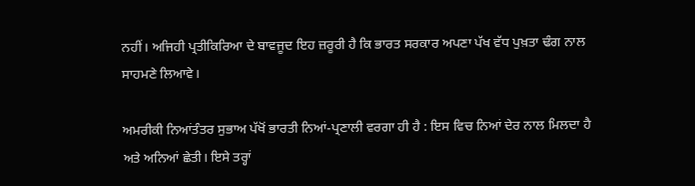ਨਹੀਂ। ਅਜਿਹੀ ਪ੍ਰਤੀਕਿਰਿਆ ਦੇ ਬਾਵਜੂਦ ਇਹ ਜ਼ਰੂਰੀ ਹੈ ਕਿ ਭਾਰਤ ਸਰਕਾਰ ਅਪਣਾ ਪੱਖ ਵੱਧ ਪੁਖ਼ਤਾ ਢੰਗ ਨਾਲ ਸਾਹਮਣੇ ਲਿਆਵੇ।

ਅਮਰੀਕੀ ਨਿਆਂਤੰਤਰ ਸੁਭਾਅ ਪੱਖੋਂ ਭਾਰਤੀ ਨਿਆਂ-ਪ੍ਰਣਾਲੀ ਵਰਗਾ ਹੀ ਹੈ : ਇਸ ਵਿਚ ਨਿਆਂ ਦੇਰ ਨਾਲ ਮਿਲਦਾ ਹੈ ਅਤੇ ਅਨਿਆਂ ਛੇਤੀ। ਇਸੇ ਤਰ੍ਹਾਂ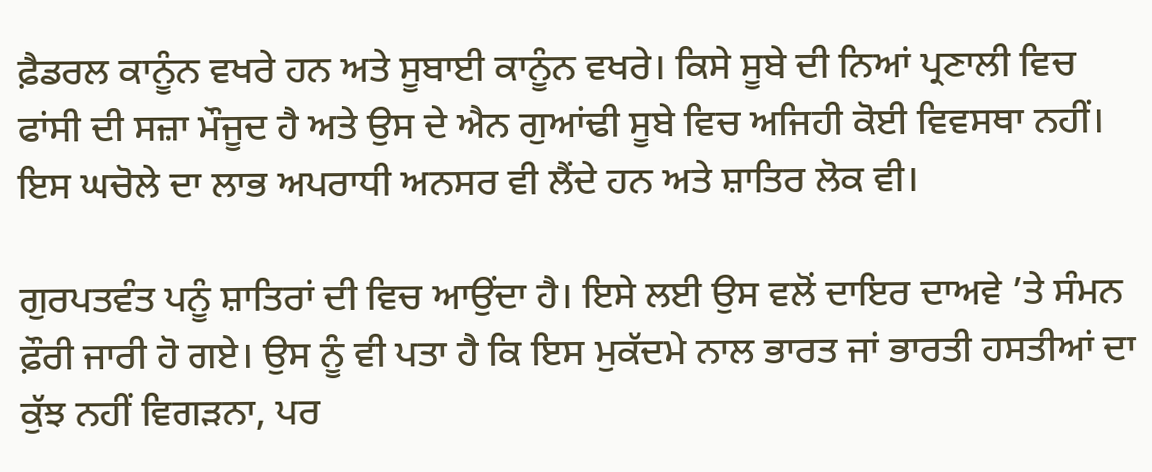ਫ਼ੈਡਰਲ ਕਾਨੂੰਨ ਵਖਰੇ ਹਨ ਅਤੇ ਸੂਬਾਈ ਕਾਨੂੰਨ ਵਖਰੇ। ਕਿਸੇ ਸੂਬੇ ਦੀ ਨਿਆਂ ਪ੍ਰਣਾਲੀ ਵਿਚ ਫਾਂਸੀ ਦੀ ਸਜ਼ਾ ਮੌਜੂਦ ਹੈ ਅਤੇ ਉਸ ਦੇ ਐਨ ਗੁਆਂਢੀ ਸੂਬੇ ਵਿਚ ਅਜਿਹੀ ਕੋਈ ਵਿਵਸਥਾ ਨਹੀਂ। ਇਸ ਘਚੋਲੇ ਦਾ ਲਾਭ ਅਪਰਾਧੀ ਅਨਸਰ ਵੀ ਲੈਂਦੇ ਹਨ ਅਤੇ ਸ਼ਾਤਿਰ ਲੋਕ ਵੀ।

ਗੁਰਪਤਵੰਤ ਪਨੂੰ ਸ਼ਾਤਿਰਾਂ ਦੀ ਵਿਚ ਆਉਂਦਾ ਹੈ। ਇਸੇ ਲਈ ਉਸ ਵਲੋਂ ਦਾਇਰ ਦਾਅਵੇ ’ਤੇ ਸੰਮਨ ਫ਼ੌਰੀ ਜਾਰੀ ਹੋ ਗਏ। ਉਸ ਨੂੰ ਵੀ ਪਤਾ ਹੈ ਕਿ ਇਸ ਮੁਕੱਦਮੇ ਨਾਲ ਭਾਰਤ ਜਾਂ ਭਾਰਤੀ ਹਸਤੀਆਂ ਦਾ ਕੁੱਝ ਨਹੀਂ ਵਿਗੜਨਾ, ਪਰ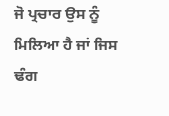ਜੋ ਪ੍ਰਚਾਰ ਉਸ ਨੂੰ ਮਿਲਿਆ ਹੈ ਜਾਂ ਜਿਸ ਢੰਗ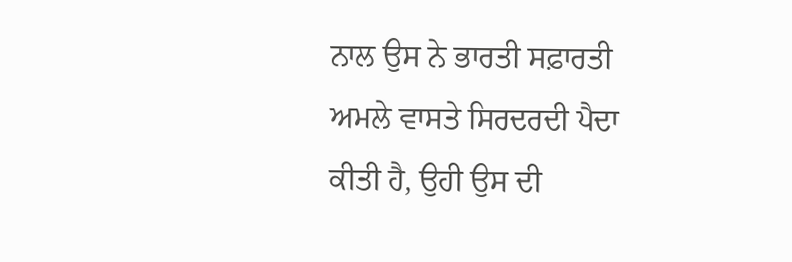ਨਾਲ ਉਸ ਨੇ ਭਾਰਤੀ ਸਫ਼ਾਰਤੀ ਅਮਲੇ ਵਾਸਤੇ ਸਿਰਦਰਦੀ ਪੈਦਾ ਕੀਤੀ ਹੈ, ਉਹੀ ਉਸ ਦੀ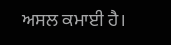ਅਸਲ ਕਮਾਈ ਹੈ।